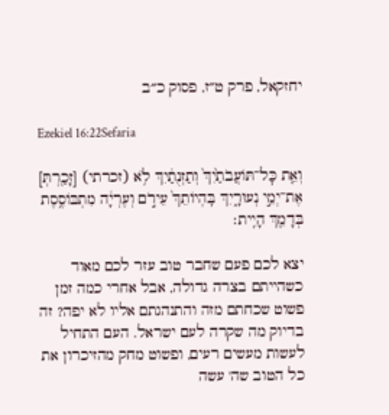יחזקאל, פרק ט״ז, פסוק כ״ב

Ezekiel 16:22Sefaria

וְאֵ֤ת כׇּל־תּוֹעֲבֹתַ֙יִךְ֙ וְתַזְנֻתַ֔יִךְ לֹ֥א (זכרתי) [זָכַ֖רְתְּ] אֶת־יְמֵ֣י נְעוּרָ֑יִךְ בִּֽהְיוֹתֵךְ֙ עֵירֹ֣ם וְעֶרְיָ֔ה מִתְבּוֹסֶ֥סֶת בְּדָמֵ֖ךְ הָיִֽית׃

יצא לכם פעם שחבר טוב עזר לכם מאוד כשהייתם בצרה גדולה, אבל אחרי כמה זמן פשוט שכחתם מזה והתנהגתם אליו לא יפה? זה בדיוק מה שקרה לעם ישראל. העם התחיל לעשות מעשים רעים, ופשוט מחק מהזיכרון את כל הטוב שה' עשה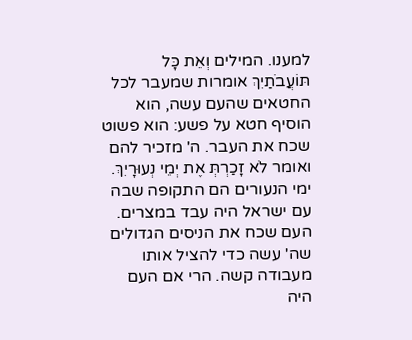למענו. המילים וְאֵת כָּל תּוֹעֲבֹתַיִךְ אומרות שמעבר לכל החטאים שהעם עשה, הוא הוסיף חטא על פשע: הוא פשוט שכח את העבר. ה' מזכיר להם ואומר לֹא זָכַרְתְּ אֶת יְמֵי נְעוּרָיִךְ. ימי הנעורים הם התקופה שבה עם ישראל היה עבד במצרים. העם שכח את הניסים הגדולים שה' עשה כדי להציל אותו מעבודה קשה. הרי אם העם היה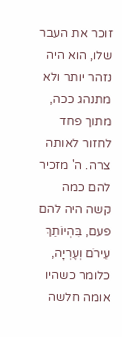זוכר את העבר שלו, הוא היה נזהר יותר ולא מתנהג ככה, מתוך פחד לחזור לאותה צרה. ה' מזכיר להם כמה קשה היה להם פעם, בִּהְיוֹתֵךְ עֵירֹם וְעֶרְיָה, כלומר כשהיו אומה חלשה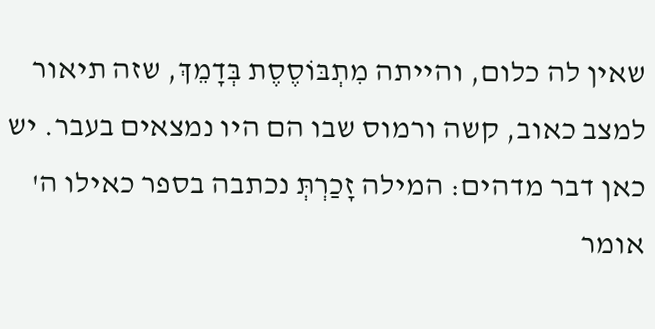שאין לה כלום, והייתה מִתְבּוֹסֶסֶת בְּדָמֵךְ, שזה תיאור למצב כאוב, קשה ורמוס שבו הם היו נמצאים בעבר. יש כאן דבר מדהים: המילה זָכַרְתְּ נכתבה בספר כאילו ה' אומר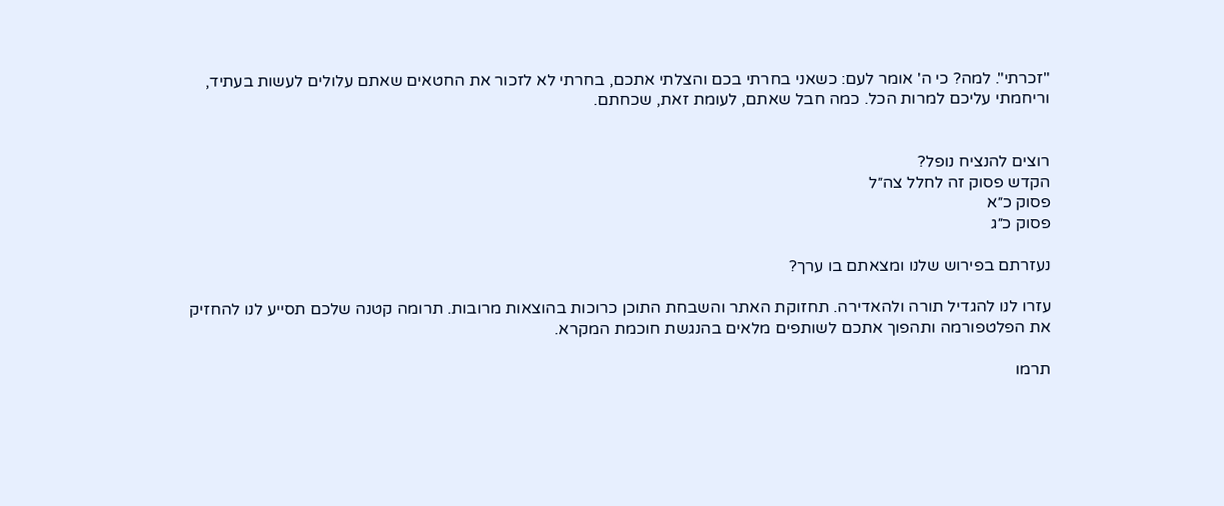"זכרתי". למה? כי ה' אומר לעם: כשאני בחרתי בכם והצלתי אתכם, בחרתי לא לזכור את החטאים שאתם עלולים לעשות בעתיד, וריחמתי עליכם למרות הכל. כמה חבל שאתם, לעומת זאת, שכחתם.


רוצים להנציח נופל?
הקדש פסוק זה לחלל צה״ל
פסוק כ״א
פסוק כ״ג

נעזרתם בפירוש שלנו ומצאתם בו ערך?

עזרו לנו להגדיל תורה ולהאדירה. תחזוקת האתר והשבחת התוכן כרוכות בהוצאות מרובות. תרומה קטנה שלכם תסייע לנו להחזיק את הפלטפורמה ותהפוך אתכם לשותפים מלאים בהנגשת חוכמת המקרא.

תרמו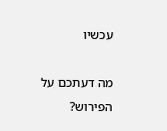עכשיו

מה דעתכם על הפירוש?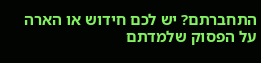התחברתם? יש לכם חידוש או הארה על הפסוק שלמדתם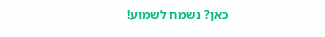כאן? נשמח לשמוע!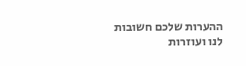ההערות שלכם חשובות לנו ועוזרות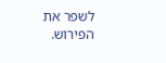לשפר את הפירוש.